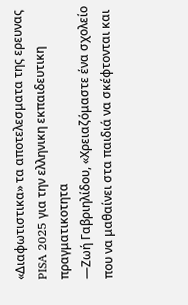«Διαφωτιστικα» τα αποτελεσματα της ερευνας PISA 2025 για την ελληνικη εκπαιδευτικη πραγματικοτητα
—Ζωή Γαβριηλίδου, «Χρειαζόμαστε ένα σχολείο που να μαθαίνει στα παιδιά να σκέφτονται και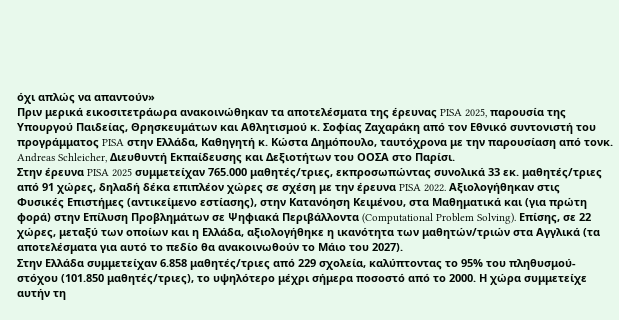όχι απλώς να απαντούν»
Πριν μερικά εικοσιτετράωρα ανακοινώθηκαν τα αποτελέσματα της έρευνας PISA 2025, παρουσία της Υπουργού Παιδείας, Θρησκευμάτων και Αθλητισμού κ. Σοφίας Ζαχαράκη από τον Εθνικό συντονιστή του προγράμματος PISA στην Ελλάδα, Καθηγητή κ. Κώστα Δημόπουλο, ταυτόχρονα με την παρουσίαση από τονκ. Andreas Schleicher, Διευθυντή Εκπαίδευσης και Δεξιοτήτων του ΟΟΣΑ στο Παρίσι.
Στην έρευνα PISA 2025 συμμετείχαν 765.000 μαθητές/τριες, εκπροσωπώντας συνολικά 33 εκ. μαθητές/τριες από 91 χώρες, δηλαδή δέκα επιπλέον χώρες σε σχέση με την έρευνα PISA 2022. Αξιολογήθηκαν στις Φυσικές Επιστήμες (αντικείμενο εστίασης), στην Κατανόηση Κειμένου, στα Μαθηματικά και (για πρώτη φορά) στην Επίλυση Προβλημάτων σε Ψηφιακά Περιβάλλοντα (Computational Problem Solving). Επίσης, σε 22 χώρες, μεταξύ των οποίων και η Ελλάδα, αξιολογήθηκε η ικανότητα των μαθητών/τριών στα Αγγλικά (τα αποτελέσματα για αυτό το πεδίο θα ανακοινωθούν το Μάιο του 2027).
Στην Ελλάδα συμμετείχαν 6.858 μαθητές/τριες από 229 σχολεία, καλύπτοντας το 95% του πληθυσμού-στόχου (101.850 μαθητές/τριες), το υψηλότερο μέχρι σήμερα ποσοστό από το 2000. Η χώρα συμμετείχε αυτήν τη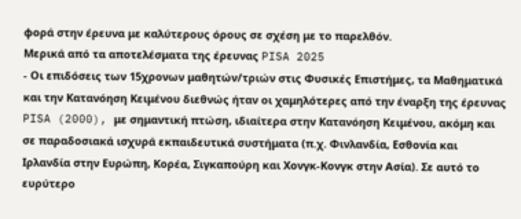φορά στην έρευνα με καλύτερους όρους σε σχέση με το παρελθόν.
Μερικά από τα αποτελέσματα της έρευνας PISA 2025
- Οι επιδόσεις των 15χρονων μαθητών/τριών στις Φυσικές Επιστήμες, τα Μαθηματικά και την Κατανόηση Κειμένου διεθνώς ήταν οι χαμηλότερες από την έναρξη της έρευνας PISA (2000), με σημαντική πτώση, ιδιαίτερα στην Κατανόηση Κειμένου, ακόμη και σε παραδοσιακά ισχυρά εκπαιδευτικά συστήματα (π.χ. Φινλανδία, Εσθονία και Ιρλανδία στην Ευρώπη, Κορέα, Σιγκαπούρη και Χονγκ-Κονγκ στην Ασία). Σε αυτό το ευρύτερο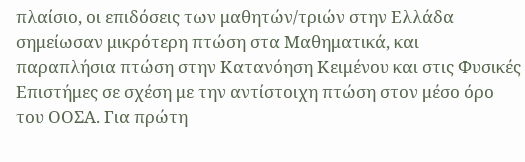πλαίσιο, οι επιδόσεις των μαθητών/τριών στην Ελλάδα σημείωσαν μικρότερη πτώση στα Μαθηματικά, και παραπλήσια πτώση στην Κατανόηση Κειμένου και στις Φυσικές Επιστήμες σε σχέση με την αντίστοιχη πτώση στον μέσο όρο του ΟΟΣΑ. Για πρώτη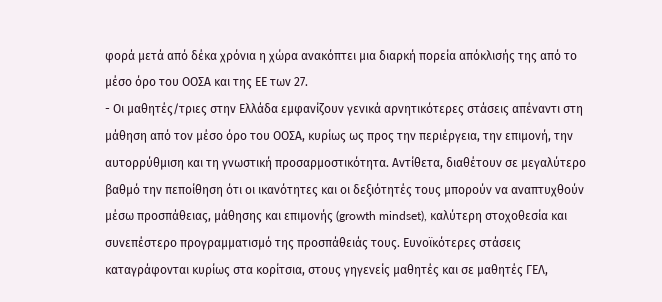φορά μετά από δέκα χρόνια η χώρα ανακόπτει μια διαρκή πορεία απόκλισής της από το μέσο όρο του ΟΟΣΑ και της ΕΕ των 27.
- Οι μαθητές/τριες στην Ελλάδα εμφανίζουν γενικά αρνητικότερες στάσεις απέναντι στη μάθηση από τον μέσο όρο του ΟΟΣΑ, κυρίως ως προς την περιέργεια, την επιμονή, την αυτορρύθμιση και τη γνωστική προσαρμοστικότητα. Αντίθετα, διαθέτουν σε μεγαλύτερο βαθμό την πεποίθηση ότι οι ικανότητες και οι δεξιότητές τους μπορούν να αναπτυχθούν μέσω προσπάθειας, μάθησης και επιμονής (growth mindset), καλύτερη στοχοθεσία και συνεπέστερο προγραμματισμό της προσπάθειάς τους. Ευνοϊκότερες στάσεις καταγράφονται κυρίως στα κορίτσια, στους γηγενείς μαθητές και σε μαθητές ΓΕΛ,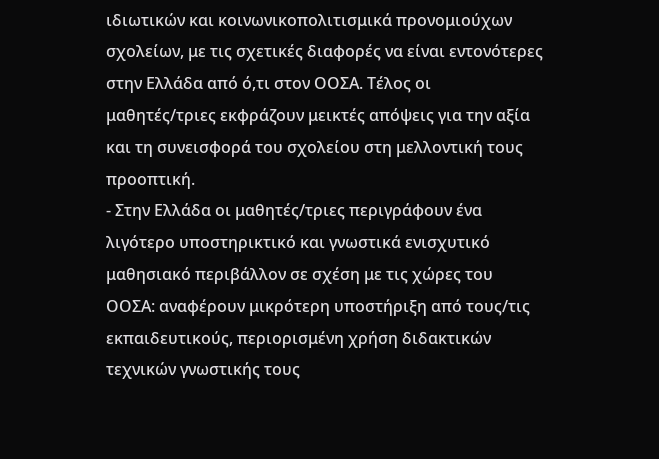ιδιωτικών και κοινωνικοπολιτισμικά προνομιούχων σχολείων, με τις σχετικές διαφορές να είναι εντονότερες στην Ελλάδα από ό,τι στον ΟΟΣΑ. Τέλος οι μαθητές/τριες εκφράζουν μεικτές απόψεις για την αξία και τη συνεισφορά του σχολείου στη μελλοντική τους προοπτική.
- Στην Ελλάδα οι μαθητές/τριες περιγράφουν ένα λιγότερο υποστηρικτικό και γνωστικά ενισχυτικό μαθησιακό περιβάλλον σε σχέση με τις χώρες του ΟΟΣΑ: αναφέρουν μικρότερη υποστήριξη από τους/τις εκπαιδευτικούς, περιορισμένη χρήση διδακτικών τεχνικών γνωστικής τους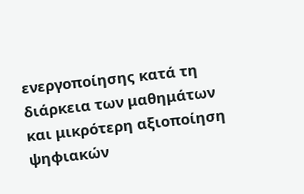ενεργοποίησης κατά τη διάρκεια των μαθημάτων και μικρότερη αξιοποίηση ψηφιακών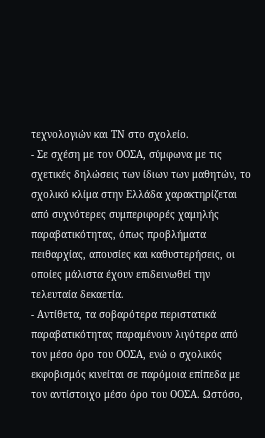τεχνολογιών και ΤΝ στο σχολείο.
- Σε σχέση με τον ΟΟΣΑ, σύμφωνα με τις σχετικές δηλώσεις των ίδιων των μαθητών, το σχολικό κλίμα στην Ελλάδα χαρακτηρίζεται από συχνότερες συμπεριφορές χαμηλής παραβατικότητας, όπως προβλήματα πειθαρχίας, απουσίες και καθυστερήσεις, οι οποίες μάλιστα έχουν επιδεινωθεί την τελευταία δεκαετία.
- Αντίθετα, τα σοβαρότερα περιστατικά παραβατικότητας παραμένουν λιγότερα από τον μέσο όρο του ΟΟΣΑ, ενώ ο σχολικός εκφοβισμός κινείται σε παρόμοια επίπεδα με τον αντίστοιχο μέσο όρο του ΟΟΣΑ. Ωστόσο,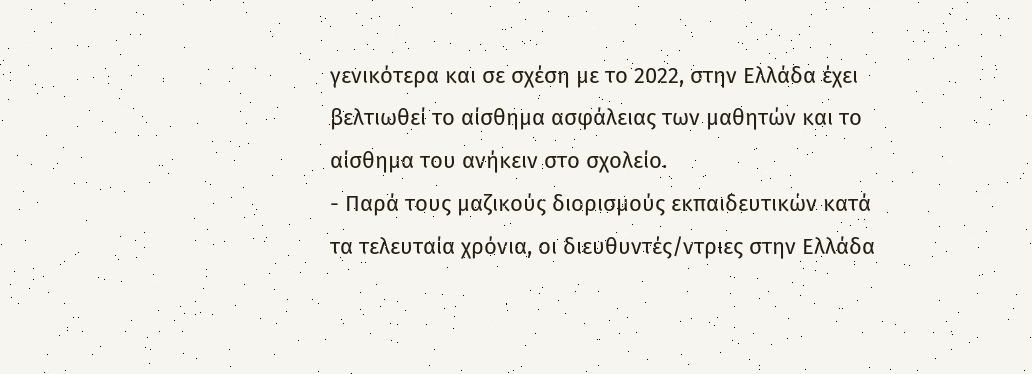γενικότερα και σε σχέση με το 2022, στην Ελλάδα έχει βελτιωθεί το αίσθημα ασφάλειας των μαθητών και το αίσθημα του ανήκειν στο σχολείο.
- Παρά τους μαζικούς διορισμούς εκπαιδευτικών κατά τα τελευταία χρόνια, οι διευθυντές/ντριες στην Ελλάδα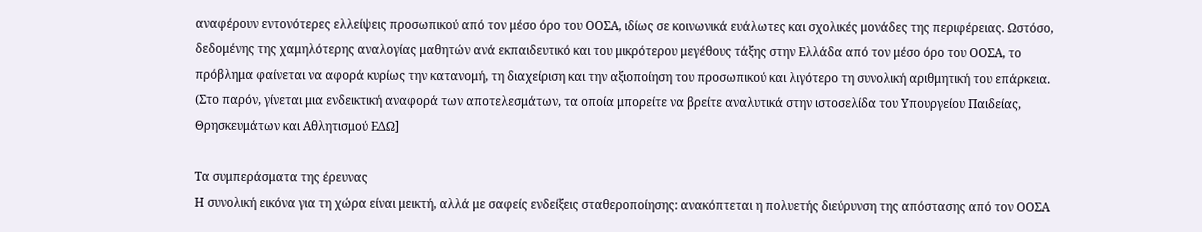αναφέρουν εντονότερες ελλείψεις προσωπικού από τον μέσο όρο του ΟΟΣΑ, ιδίως σε κοινωνικά ευάλωτες και σχολικές μονάδες της περιφέρειας. Ωστόσο, δεδομένης της χαμηλότερης αναλογίας μαθητών ανά εκπαιδευτικό και του μικρότερου μεγέθους τάξης στην Ελλάδα από τον μέσο όρο του ΟΟΣΑ, το πρόβλημα φαίνεται να αφορά κυρίως την κατανομή, τη διαχείριση και την αξιοποίηση του προσωπικού και λιγότερο τη συνολική αριθμητική του επάρκεια.
(Στο παρόν, γίνεται μια ενδεικτική αναφορά των αποτελεσμάτων, τα οποία μπορείτε να βρείτε αναλυτικά στην ιστοσελίδα του Υπουργείου Παιδείας, Θρησκευμάτων και Αθλητισμού ΕΔΩ]

Τα συμπεράσματα της έρευνας
Η συνολική εικόνα για τη χώρα είναι μεικτή, αλλά με σαφείς ενδείξεις σταθεροποίησης: ανακόπτεται η πολυετής διεύρυνση της απόστασης από τον ΟΟΣΑ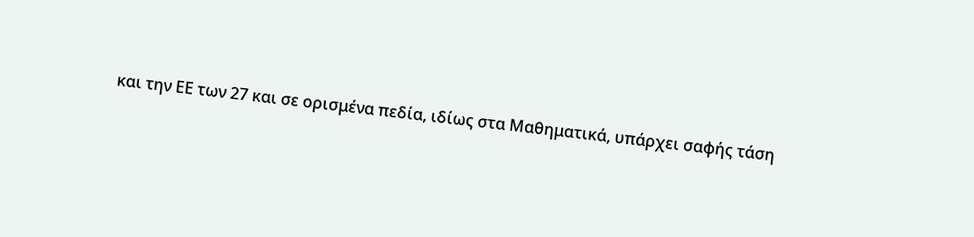και την ΕΕ των 27 και σε ορισμένα πεδία, ιδίως στα Μαθηματικά, υπάρχει σαφής τάση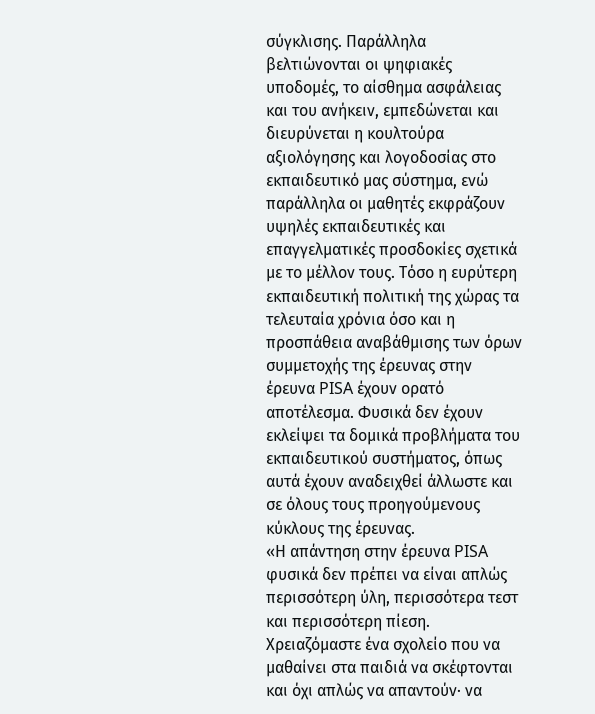σύγκλισης. Παράλληλα βελτιώνονται οι ψηφιακές υποδομές, το αίσθημα ασφάλειας και του ανήκειν, εμπεδώνεται και διευρύνεται η κουλτούρα αξιολόγησης και λογοδοσίας στο εκπαιδευτικό μας σύστημα, ενώ παράλληλα οι μαθητές εκφράζουν υψηλές εκπαιδευτικές και επαγγελματικές προσδοκίες σχετικά με το μέλλον τους. Τόσο η ευρύτερη εκπαιδευτική πολιτική της χώρας τα τελευταία χρόνια όσο και η προσπάθεια αναβάθμισης των όρων συμμετοχής της έρευνας στην έρευνα PISA έχουν ορατό αποτέλεσμα. Φυσικά δεν έχουν εκλείψει τα δομικά προβλήματα του εκπαιδευτικού συστήματος, όπως αυτά έχουν αναδειχθεί άλλωστε και σε όλους τους προηγούμενους κύκλους της έρευνας.
«Η απάντηση στην έρευνα PISA φυσικά δεν πρέπει να είναι απλώς περισσότερη ύλη, περισσότερα τεστ και περισσότερη πίεση. Χρειαζόμαστε ένα σχολείο που να μαθαίνει στα παιδιά να σκέφτονται και όχι απλώς να απαντούν· να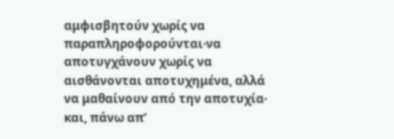αμφισβητούν χωρίς να παραπληροφορούνται·να αποτυγχάνουν χωρίς να αισθάνονται αποτυχημένα, αλλά να μαθαίνουν από την αποτυχία· και, πάνω απ’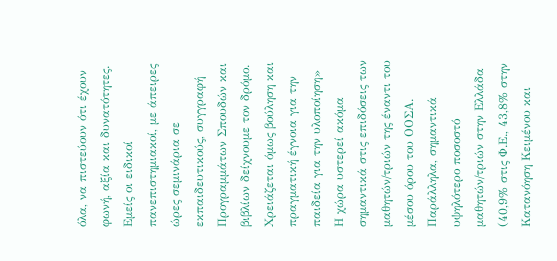όλα, να πιστεύουν ότι έχουν φωνή, αξία και δυνατότητες. Εμείς οι ειδικοί πανεπιστημιακοί, με άπειρες ώρες σεμινάρια σε εκπαιδευτικούς, συγγραφή Προγραμμάτων Σπουδών και βιβλίων δείχνουμε τον δρόμο. Χρειάζεται όμως βούληση και πραγματική έγνοια για την παιδεία για την υλοποίηση»
Η χώρα υστερεί ακόμα σημαντικά στις επιδόσεις των μαθητών/τριών της έναντι του μέσου όρου του ΟΟΣΑ. Παράλληλα, σημαντικά υψηλότερο ποσοστό μαθητών/τριών στην Ελλάδα (40,9% στις Φ.Ε., 43,8% στην Κατανόηση Κειμένου και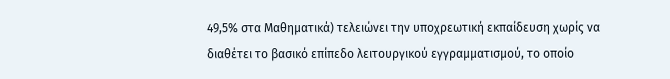49,5% στα Μαθηματικά) τελειώνει την υποχρεωτική εκπαίδευση χωρίς να διαθέτει το βασικό επίπεδο λειτουργικού εγγραμματισμού, το οποίο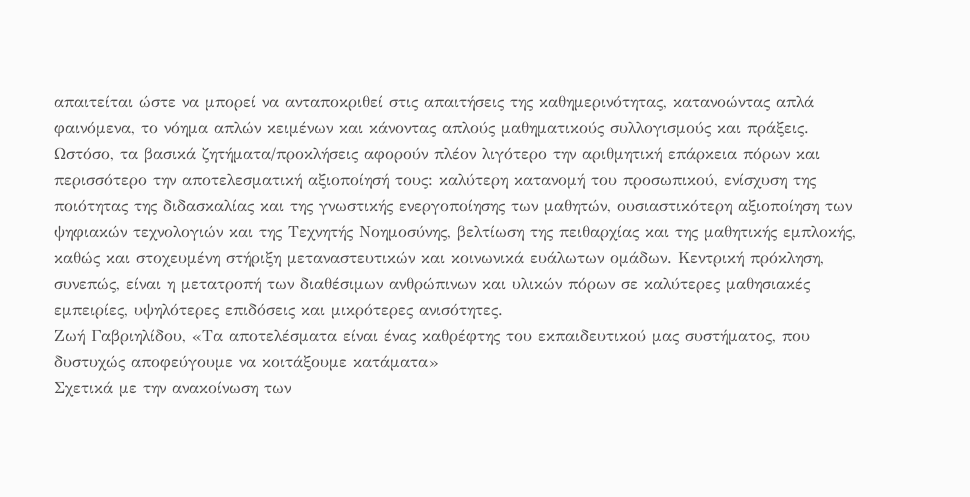απαιτείται ώστε να μπορεί να ανταποκριθεί στις απαιτήσεις της καθημερινότητας, κατανοώντας απλά φαινόμενα, το νόημα απλών κειμένων και κάνοντας απλούς μαθηματικούς συλλογισμούς και πράξεις.
Ωστόσο, τα βασικά ζητήματα/προκλήσεις αφορούν πλέον λιγότερο την αριθμητική επάρκεια πόρων και περισσότερο την αποτελεσματική αξιοποίησή τους: καλύτερη κατανομή του προσωπικού, ενίσχυση της ποιότητας της διδασκαλίας και της γνωστικής ενεργοποίησης των μαθητών, ουσιαστικότερη αξιοποίηση των ψηφιακών τεχνολογιών και της Τεχνητής Νοημοσύνης, βελτίωση της πειθαρχίας και της μαθητικής εμπλοκής, καθώς και στοχευμένη στήριξη μεταναστευτικών και κοινωνικά ευάλωτων ομάδων. Κεντρική πρόκληση, συνεπώς, είναι η μετατροπή των διαθέσιμων ανθρώπινων και υλικών πόρων σε καλύτερες μαθησιακές εμπειρίες, υψηλότερες επιδόσεις και μικρότερες ανισότητες.
Ζωή Γαβριηλίδου, «Τα αποτελέσματα είναι ένας καθρέφτης του εκπαιδευτικού μας συστήματος, που δυστυχώς αποφεύγουμε να κοιτάξουμε κατάματα»
Σχετικά με την ανακοίνωση των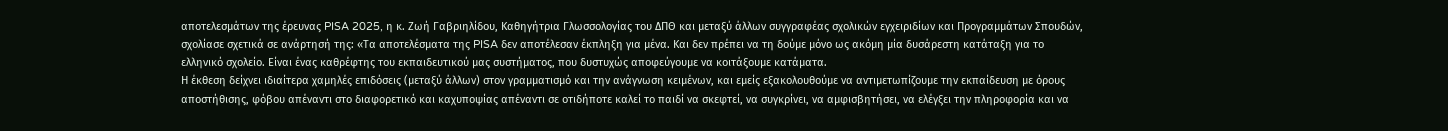αποτελεσμάτων της έρευνας PISA 2025, η κ. Ζωή Γαβριηλίδου, Καθηγήτρια Γλωσσολογίας του ΔΠΘ και μεταξύ άλλων συγγραφέας σχολικών εγχειριδίων και Προγραμμάτων Σπουδών, σχολίασε σχετικά σε ανάρτησή της: «Τα αποτελέσματα της PISA δεν αποτέλεσαν έκπληξη για μένα. Και δεν πρέπει να τη δούμε μόνο ως ακόμη μία δυσάρεστη κατάταξη για το ελληνικό σχολείο. Είναι ένας καθρέφτης του εκπαιδευτικού μας συστήματος, που δυστυχώς αποφεύγουμε να κοιτάξουμε κατάματα.
Η έκθεση δείχνει ιδιαίτερα χαμηλές επιδόσεις (μεταξύ άλλων) στον γραμματισμό και την ανάγνωση κειμένων, και εμείς εξακολουθούμε να αντιμετωπίζουμε την εκπαίδευση με όρους αποστήθισης, φόβου απέναντι στο διαφορετικό και καχυποψίας απέναντι σε οτιδήποτε καλεί το παιδί να σκεφτεί, να συγκρίνει, να αμφισβητήσει, να ελέγξει την πληροφορία και να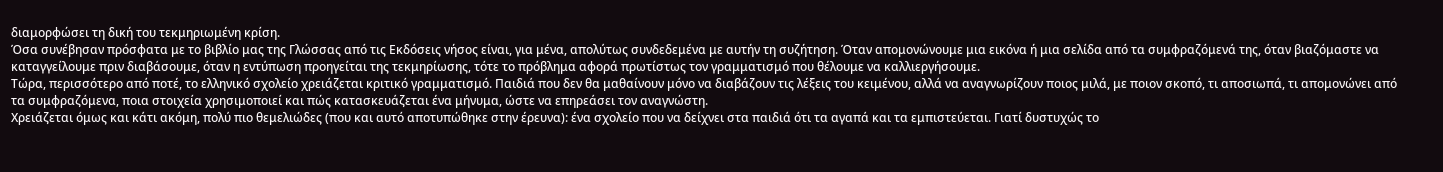διαμορφώσει τη δική του τεκμηριωμένη κρίση.
Όσα συνέβησαν πρόσφατα με το βιβλίο μας της Γλώσσας από τις Εκδόσεις νήσος είναι, για μένα, απολύτως συνδεδεμένα με αυτήν τη συζήτηση. Όταν απομονώνουμε μια εικόνα ή μια σελίδα από τα συμφραζόμενά της, όταν βιαζόμαστε να καταγγείλουμε πριν διαβάσουμε, όταν η εντύπωση προηγείται της τεκμηρίωσης, τότε το πρόβλημα αφορά πρωτίστως τον γραμματισμό που θέλουμε να καλλιεργήσουμε.
Τώρα, περισσότερο από ποτέ, το ελληνικό σχολείο χρειάζεται κριτικό γραμματισμό. Παιδιά που δεν θα μαθαίνουν μόνο να διαβάζουν τις λέξεις του κειμένου, αλλά να αναγνωρίζουν ποιος μιλά, με ποιον σκοπό, τι αποσιωπά, τι απομονώνει από τα συμφραζόμενα, ποια στοιχεία χρησιμοποιεί και πώς κατασκευάζεται ένα μήνυμα, ώστε να επηρεάσει τον αναγνώστη.
Χρειάζεται όμως και κάτι ακόμη, πολύ πιο θεμελιώδες (που και αυτό αποτυπώθηκε στην έρευνα): ένα σχολείο που να δείχνει στα παιδιά ότι τα αγαπά και τα εμπιστεύεται. Γιατί δυστυχώς το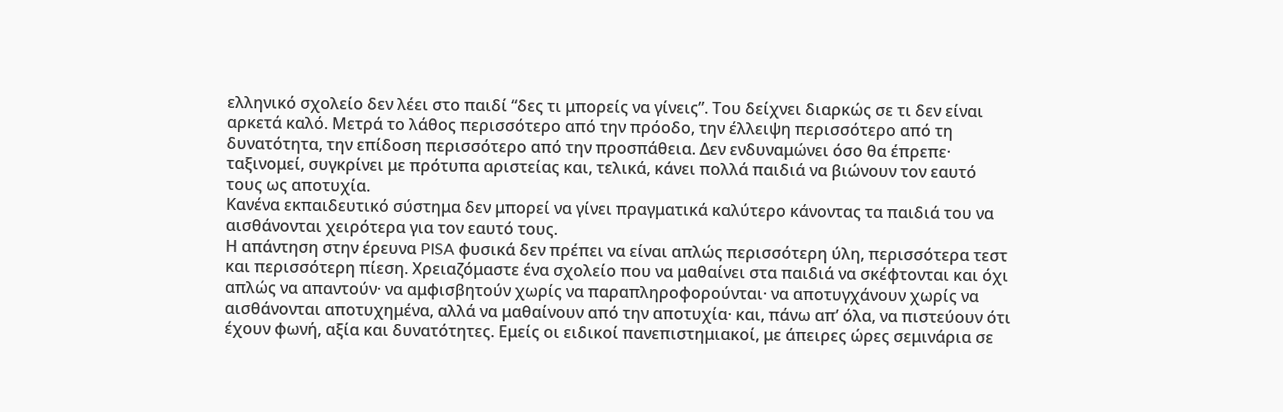ελληνικό σχολείο δεν λέει στο παιδί “δες τι μπορείς να γίνεις”. Του δείχνει διαρκώς σε τι δεν είναι αρκετά καλό. Μετρά το λάθος περισσότερο από την πρόοδο, την έλλειψη περισσότερο από τη δυνατότητα, την επίδοση περισσότερο από την προσπάθεια. Δεν ενδυναμώνει όσο θα έπρεπε· ταξινομεί, συγκρίνει με πρότυπα αριστείας και, τελικά, κάνει πολλά παιδιά να βιώνουν τον εαυτό τους ως αποτυχία.
Κανένα εκπαιδευτικό σύστημα δεν μπορεί να γίνει πραγματικά καλύτερο κάνοντας τα παιδιά του να αισθάνονται χειρότερα για τον εαυτό τους.
Η απάντηση στην έρευνα PISA φυσικά δεν πρέπει να είναι απλώς περισσότερη ύλη, περισσότερα τεστ και περισσότερη πίεση. Χρειαζόμαστε ένα σχολείο που να μαθαίνει στα παιδιά να σκέφτονται και όχι απλώς να απαντούν· να αμφισβητούν χωρίς να παραπληροφορούνται· να αποτυγχάνουν χωρίς να αισθάνονται αποτυχημένα, αλλά να μαθαίνουν από την αποτυχία· και, πάνω απ’ όλα, να πιστεύουν ότι έχουν φωνή, αξία και δυνατότητες. Εμείς οι ειδικοί πανεπιστημιακοί, με άπειρες ώρες σεμινάρια σε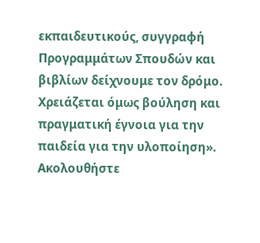εκπαιδευτικούς, συγγραφή Προγραμμάτων Σπουδών και βιβλίων δείχνουμε τον δρόμο. Χρειάζεται όμως βούληση και πραγματική έγνοια για την παιδεία για την υλοποίηση».
Ακολουθήστε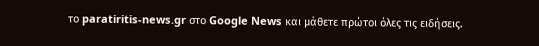το paratiritis-news.gr στο Google News και μάθετε πρώτοι όλες τις ειδήσεις.